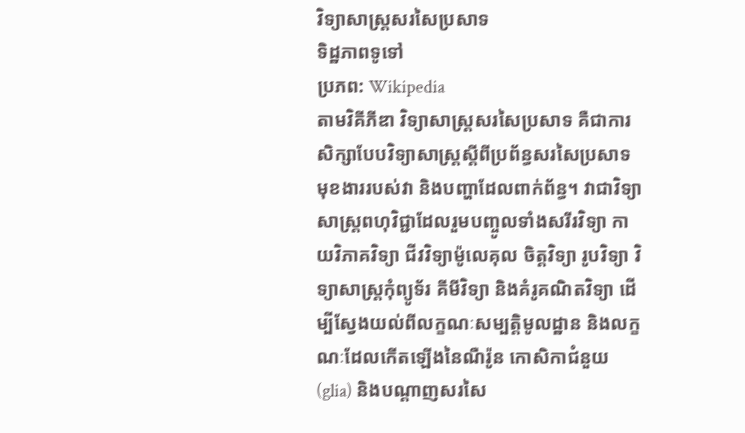វិទ្យាសាស្ត្រសរសៃប្រសាទ
ទិដ្ឋភាពទូទៅ
ប្រភព: Wikipedia
តាមវិគីភីឌា វិទ្យាសាស្ត្រសរសៃប្រសាទ គឺជាការសិក្សាបែបវិទ្យាសាស្ត្រស្តីពីប្រព័ន្ធសរសៃប្រសាទ មុខងាររបស់វា និងបញ្ហាដែលពាក់ព័ន្ធ។ វាជាវិទ្យាសាស្ត្រពហុវិជ្ជាដែលរួមបញ្ចូលទាំងសរីរវិទ្យា កាយវិភាគវិទ្យា ជីវវិទ្យាម៉ូលេគុល ចិត្តវិទ្យា រូបវិទ្យា វិទ្យាសាស្ត្រកុំព្យូទ័រ គីមីវិទ្យា និងគំរូគណិតវិទ្យា ដើម្បីស្វែងយល់ពីលក្ខណៈសម្បត្តិមូលដ្ឋាន និងលក្ខណៈដែលកើតឡើងនៃណឺរ៉ូន កោសិកាជំនួយ (glia) និងបណ្តាញសរសៃ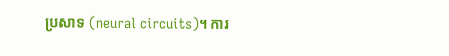ប្រសាទ (neural circuits)។ ការ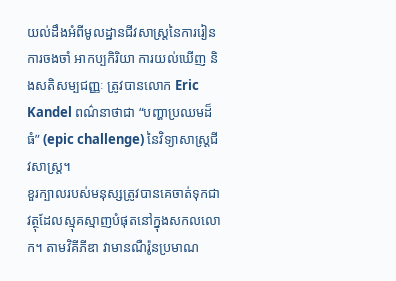យល់ដឹងអំពីមូលដ្ឋានជីវសាស្ត្រនៃការរៀន ការចងចាំ អាកប្បកិរិយា ការយល់ឃើញ និងសតិសម្បជញ្ញៈ ត្រូវបានលោក Eric Kandel ពណ៌នាថាជា “បញ្ហាប្រឈមដ៏ធំ” (epic challenge) នៃវិទ្យាសាស្ត្រជីវសាស្ត្រ។
ខួរក្បាលរបស់មនុស្សត្រូវបានគេចាត់ទុកជាវត្ថុដែលស្មុគស្មាញបំផុតនៅក្នុងសកលលោក។ តាមវិគីភីឌា វាមានណឺរ៉ូនប្រមាណ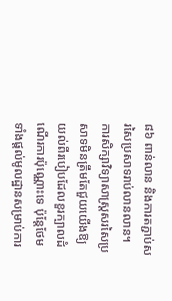៨៦ ពាន់លាន និងការតភ្ជាប់សរសៃប្រសាទរាប់លានលាន។ ការសិក្សាវិទ្យាសាស្ត្រសរសៃប្រសាទមិនត្រឹមតែជួយយើងឱ្យយល់ពីរបៀបដែលខួរក្បាលដំណើរការប៉ុណ្ណោះទេ ប៉ុន្តែថែមទាំងផ្តល់មូលដ្ឋានសម្រាប់ការ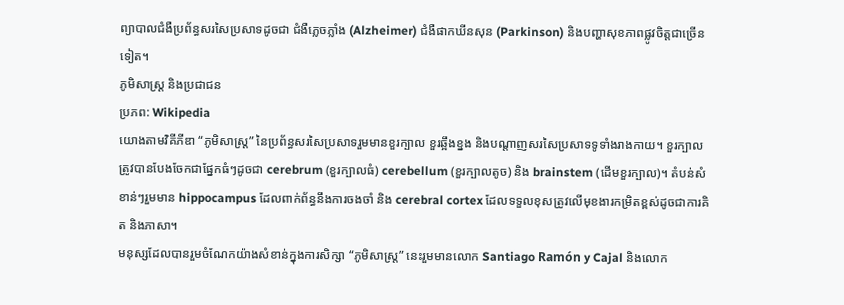ព្យាបាលជំងឺប្រព័ន្ធសរសៃប្រសាទដូចជា ជំងឺភ្លេចភ្លាំង (Alzheimer) ជំងឺផាកឃីនសុន (Parkinson) និងបញ្ហាសុខភាពផ្លូវចិត្តជាច្រើនទៀត។
ភូមិសាស្ត្រ និងប្រជាជន
ប្រភព: Wikipedia
យោងតាមវិគីភីឌា “ភូមិសាស្ត្រ” នៃប្រព័ន្ធសរសៃប្រសាទរួមមានខួរក្បាល ខួរឆ្អឹងខ្នង និងបណ្តាញសរសៃប្រសាទទូទាំងរាងកាយ។ ខួរក្បាលត្រូវបានបែងចែកជាផ្នែកធំៗដូចជា cerebrum (ខួរក្បាលធំ) cerebellum (ខួរក្បាលតូច) និង brainstem (ដើមខួរក្បាល)។ តំបន់សំខាន់ៗរួមមាន hippocampus ដែលពាក់ព័ន្ធនឹងការចងចាំ និង cerebral cortex ដែលទទួលខុសត្រូវលើមុខងារកម្រិតខ្ពស់ដូចជាការគិត និងភាសា។
មនុស្សដែលបានរួមចំណែកយ៉ាងសំខាន់ក្នុងការសិក្សា “ភូមិសាស្ត្រ” នេះរួមមានលោក Santiago Ramón y Cajal និងលោក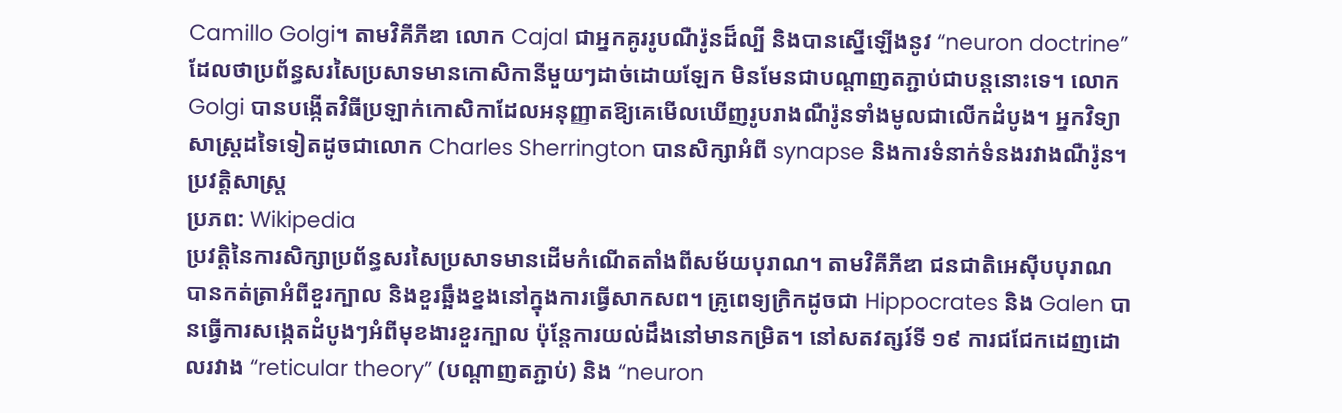Camillo Golgi។ តាមវិគីភីឌា លោក Cajal ជាអ្នកគូររូបណឺរ៉ូនដ៏ល្បី និងបានស្នើឡើងនូវ “neuron doctrine” ដែលថាប្រព័ន្ធសរសៃប្រសាទមានកោសិកានីមួយៗដាច់ដោយឡែក មិនមែនជាបណ្តាញតភ្ជាប់ជាបន្តនោះទេ។ លោក Golgi បានបង្កើតវិធីប្រឡាក់កោសិកាដែលអនុញ្ញាតឱ្យគេមើលឃើញរូបរាងណឺរ៉ូនទាំងមូលជាលើកដំបូង។ អ្នកវិទ្យាសាស្ត្រដទៃទៀតដូចជាលោក Charles Sherrington បានសិក្សាអំពី synapse និងការទំនាក់ទំនងរវាងណឺរ៉ូន។
ប្រវត្តិសាស្ត្រ
ប្រភព: Wikipedia
ប្រវត្តិនៃការសិក្សាប្រព័ន្ធសរសៃប្រសាទមានដើមកំណើតតាំងពីសម័យបុរាណ។ តាមវិគីភីឌា ជនជាតិអេស៊ីបបុរាណបានកត់ត្រាអំពីខួរក្បាល និងខួរឆ្អឹងខ្នងនៅក្នុងការធ្វើសាកសព។ គ្រូពេទ្យក្រិកដូចជា Hippocrates និង Galen បានធ្វើការសង្កេតដំបូងៗអំពីមុខងារខួរក្បាល ប៉ុន្តែការយល់ដឹងនៅមានកម្រិត។ នៅសតវត្សរ៍ទី ១៩ ការជជែកដេញដោលរវាង “reticular theory” (បណ្តាញតភ្ជាប់) និង “neuron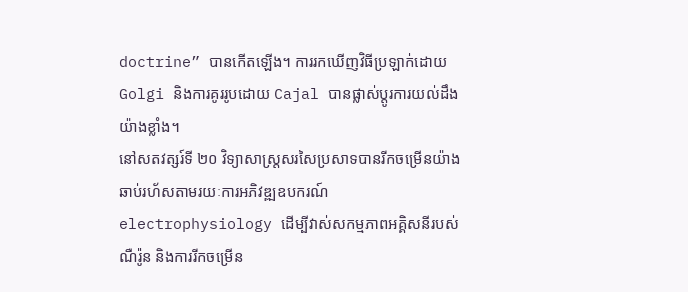doctrine” បានកើតឡើង។ ការរកឃើញវិធីប្រឡាក់ដោយ Golgi និងការគូររូបដោយ Cajal បានផ្លាស់ប្តូរការយល់ដឹងយ៉ាងខ្លាំង។
នៅសតវត្សរ៍ទី ២០ វិទ្យាសាស្ត្រសរសៃប្រសាទបានរីកចម្រើនយ៉ាងឆាប់រហ័សតាមរយៈការអភិវឌ្ឍឧបករណ៍ electrophysiology ដើម្បីវាស់សកម្មភាពអគ្គិសនីរបស់ណឺរ៉ូន និងការរីកចម្រើន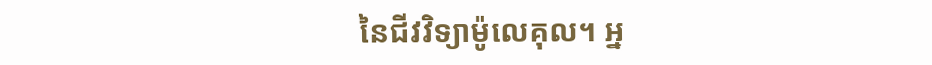នៃជីវវិទ្យាម៉ូលេគុល។ អ្ន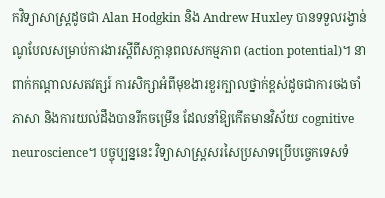កវិទ្យាសាស្ត្រដូចជា Alan Hodgkin និង Andrew Huxley បានទទួលរង្វាន់ណូបែលសម្រាប់ការងារស្តីពីសក្តានុពលសកម្មភាព (action potential)។ នាពាក់កណ្តាលសតវត្សរ៍ ការសិក្សាអំពីមុខងារខួរក្បាលថ្នាក់ខ្ពស់ដូចជាការចងចាំ ភាសា និងការយល់ដឹងបានរីកចម្រើន ដែលនាំឱ្យកើតមានវិស័យ cognitive neuroscience។ បច្ចុប្បន្ននេះ វិទ្យាសាស្ត្រសរសៃប្រសាទប្រើបច្ចេកទេសទំ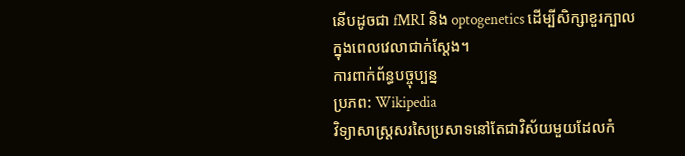នើបដូចជា fMRI និង optogenetics ដើម្បីសិក្សាខួរក្បាលក្នុងពេលវេលាជាក់ស្តែង។
ការពាក់ព័ន្ធបច្ចុប្បន្ន
ប្រភព: Wikipedia
វិទ្យាសាស្ត្រសរសៃប្រសាទនៅតែជាវិស័យមួយដែលកំ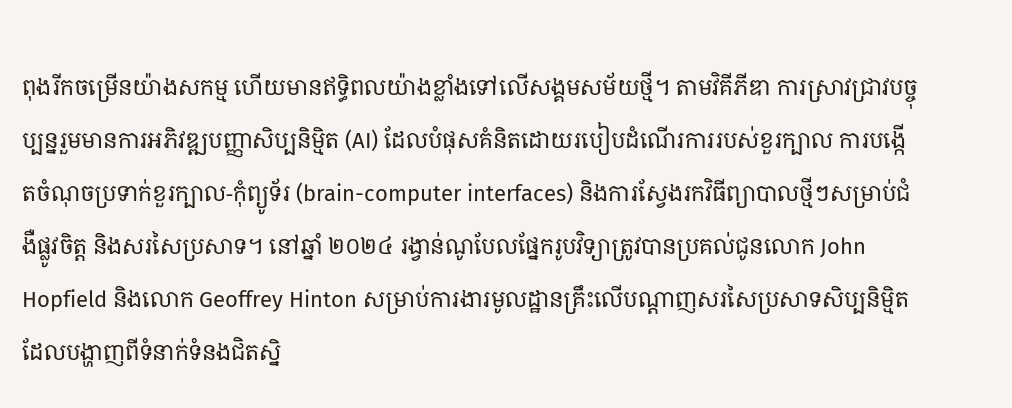ពុងរីកចម្រើនយ៉ាងសកម្ម ហើយមានឥទ្ធិពលយ៉ាងខ្លាំងទៅលើសង្គមសម័យថ្មី។ តាមវិគីភីឌា ការស្រាវជ្រាវបច្ចុប្បន្នរួមមានការអភិវឌ្ឍបញ្ញាសិប្បនិម្មិត (AI) ដែលបំផុសគំនិតដោយរបៀបដំណើរការរបស់ខួរក្បាល ការបង្កើតចំណុចប្រទាក់ខួរក្បាល-កុំព្យូទ័រ (brain-computer interfaces) និងការស្វែងរកវិធីព្យាបាលថ្មីៗសម្រាប់ជំងឺផ្លូវចិត្ត និងសរសៃប្រសាទ។ នៅឆ្នាំ ២០២៤ រង្វាន់ណូបែលផ្នែករូបវិទ្យាត្រូវបានប្រគល់ជូនលោក John Hopfield និងលោក Geoffrey Hinton សម្រាប់ការងារមូលដ្ឋានគ្រឹះលើបណ្តាញសរសៃប្រសាទសិប្បនិម្មិត ដែលបង្ហាញពីទំនាក់ទំនងជិតស្និ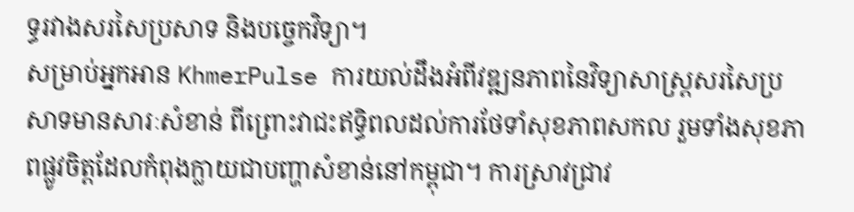ទ្ធរវាងសរសៃប្រសាទ និងបច្ចេកវិទ្យា។
សម្រាប់អ្នកអាន KhmerPulse ការយល់ដឹងអំពីវឌ្ឍនភាពនៃវិទ្យាសាស្ត្រសរសៃប្រសាទមានសារៈសំខាន់ ពីព្រោះវាជះឥទ្ធិពលដល់ការថែទាំសុខភាពសកល រួមទាំងសុខភាពផ្លូវចិត្តដែលកំពុងក្លាយជាបញ្ហាសំខាន់នៅកម្ពុជា។ ការស្រាវជ្រាវ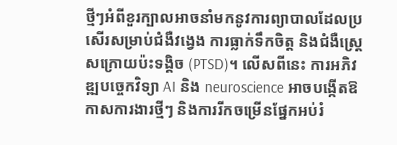ថ្មីៗអំពីខួរក្បាលអាចនាំមកនូវការព្យាបាលដែលប្រសើរសម្រាប់ជំងឺវង្វេង ការធ្លាក់ទឹកចិត្ត និងជំងឺស្ត្រេសក្រោយប៉ះទង្គិច (PTSD)។ លើសពីនេះ ការអភិវឌ្ឍបច្ចេកវិទ្យា AI និង neuroscience អាចបង្កើតឱកាសការងារថ្មីៗ និងការរីកចម្រើនផ្នែកអប់រំ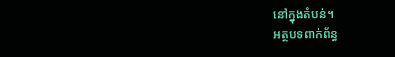នៅក្នុងតំបន់។
អត្ថបទពាក់ព័ន្ធ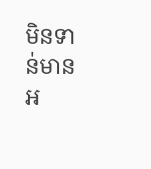មិនទាន់មានអ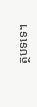ត្ថបទទេ។